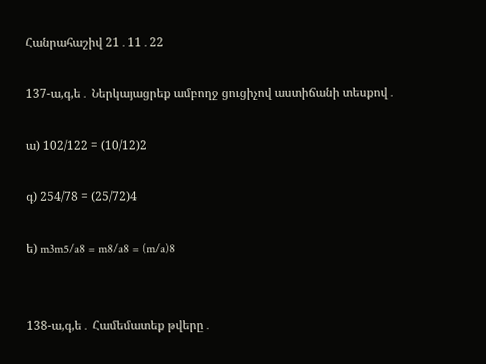Հանրահաշիվ 21․11․22

137-ա,գ,ե․ Ներկայացրեք ամբողջ ցուցիչով աստիճանի տեսքով․

ա) 102/122 = (10/12)2

գ) 254/78 = (25/72)4

ե) m3m5/a8 = m8/a8 = (m/a)8


138-ա,գ,ե․ Համեմատեք թվերը․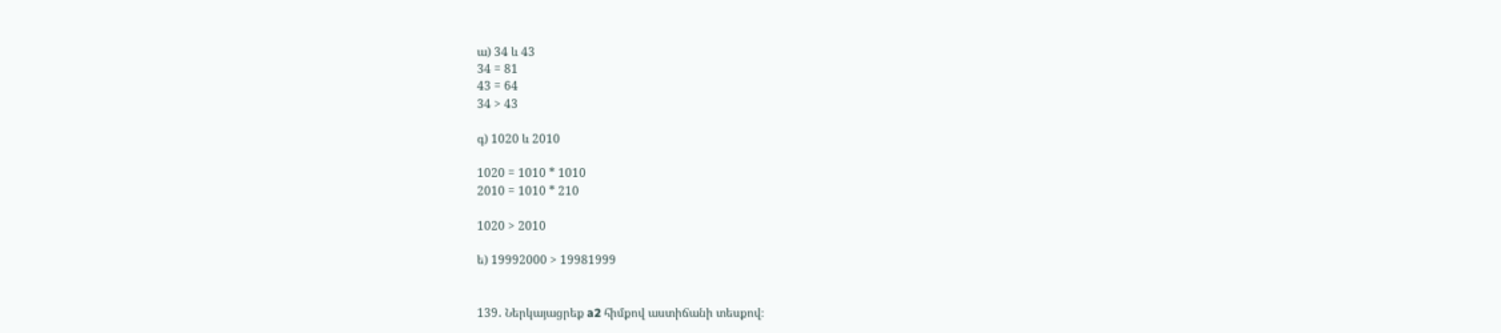ա) 34 և 43
34 = 81
43 = 64
34 > 43

գ) 1020 և 2010

1020 = 1010 * 1010
2010 = 1010 * 210

1020 > 2010

ե) 19992000 > 19981999


139․ Ներկայացրեք a2 հիմքով աստիճանի տեսքով։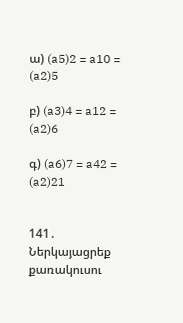ա) (a5)2 = a10 = (a2)5

բ) (a3)4 = a12 = (a2)6

գ) (a6)7 = a42 = (a2)21


141․ Ներկայացրեք քառակուսու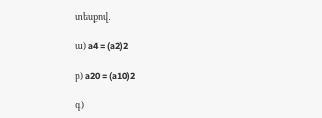տեսքով․

ա) a4 = (a2)2

բ) a20 = (a10)2

գ)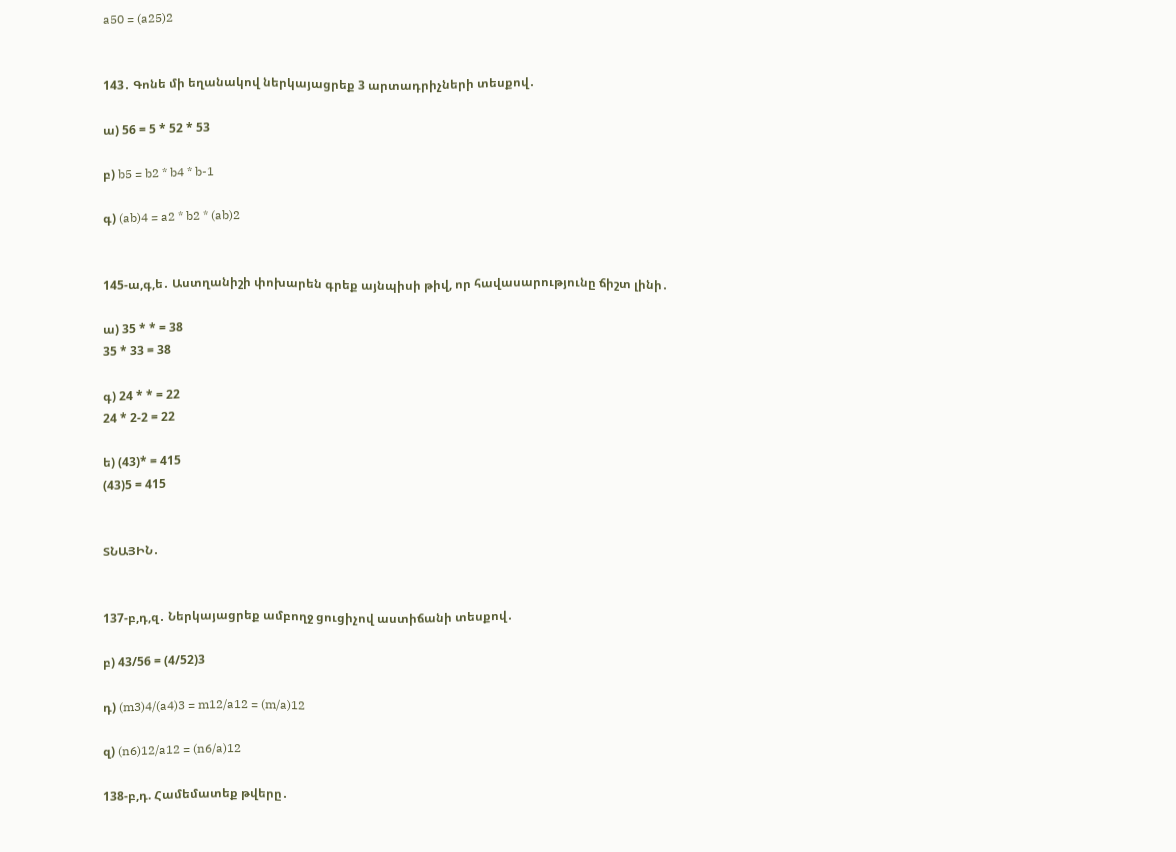a50 = (a25)2


143․ Գոնե մի եղանակով ներկայացրեք 3 արտադրիչների տեսքով․

ա) 56 = 5 * 52 * 53

բ) b5 = b2 * b4 * b-1

գ) (ab)4 = a2 * b2 * (ab)2


145-ա,գ,ե․ Աստղանիշի փոխարեն գրեք այնպիսի թիվ, որ հավասարությունը ճիշտ լինի․

ա) 35 * * = 38
35 * 33 = 38

գ) 24 * * = 22
24 * 2-2 = 22

ե) (43)* = 415
(43)5 = 415


ՏՆԱՅԻՆ․


137-բ,դ,զ․ Ներկայացրեք ամբողջ ցուցիչով աստիճանի տեսքով․

բ) 43/56 = (4/52)3

դ) (m3)4/(a4)3 = m12/a12 = (m/a)12

զ) (n6)12/a12 = (n6/a)12

138-բ,դ. Համեմատեք թվերը․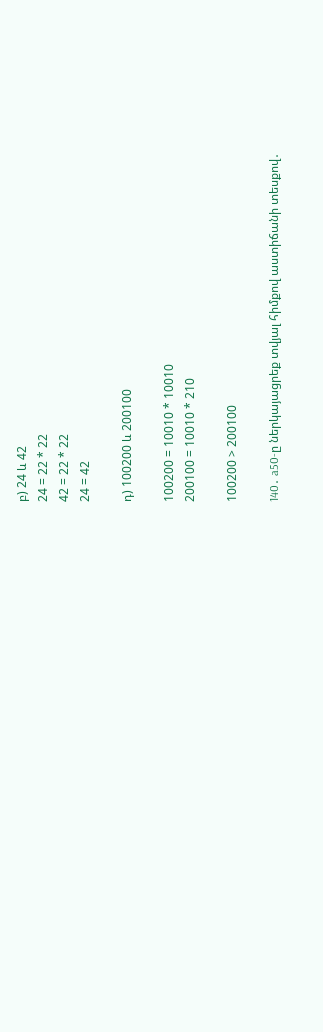բ) 24 և 42
24 = 22 * 22
42 = 22 * 22
24 = 42

դ) 100200 և 200100

100200 = 10010 * 10010
200100 = 10010 * 210

100200 > 200100

140․ a50-ը ներկայացրեք տվյալ հիմքով աստիճանի տեսքով․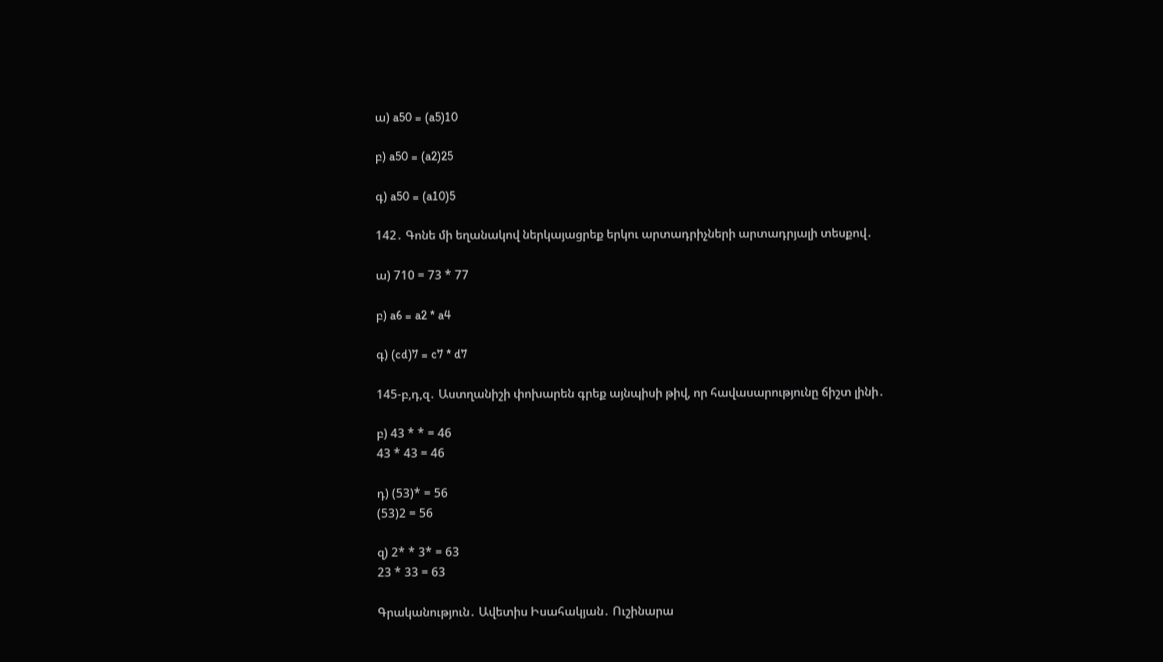ա) a50 = (a5)10

բ) a50 = (a2)25

գ) a50 = (a10)5

142․ Գոնե մի եղանակով ներկայացրեք երկու արտադրիչների արտադրյալի տեսքով․

ա) 710 = 73 * 77

բ) a6 = a2 * a4

գ) (cd)7 = c7 * d7

145-բ,դ,զ․ Աստղանիշի փոխարեն գրեք այնպիսի թիվ, որ հավասարությունը ճիշտ լինի․

բ) 43 * * = 46
43 * 43 = 46

դ) (53)* = 56
(53)2 = 56

զ) 2* * 3* = 63
23 * 33 = 63

Գրականություն․ Ավետիս Իսահակյան․ Ուշինարա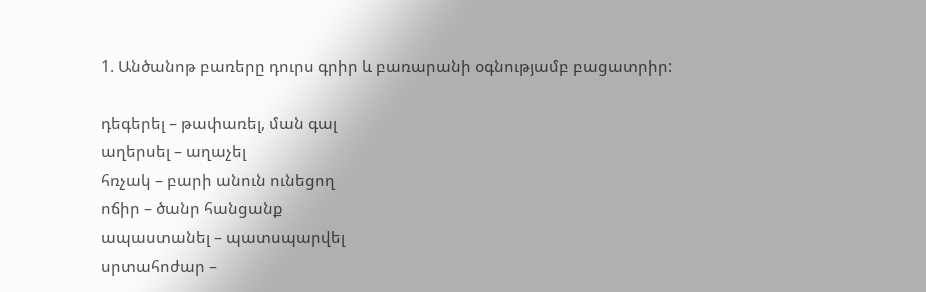1. Անծանոթ բառերը դուրս գրիր և բառարանի օգնությամբ բացատրիր:

դեգերել – թափառել, ման գալ
աղերսել – աղաչել
հռչակ – բարի անուն ունեցող
ոճիր – ծանր հանցանք
ապաստանել – պատսպարվել
սրտահոժար –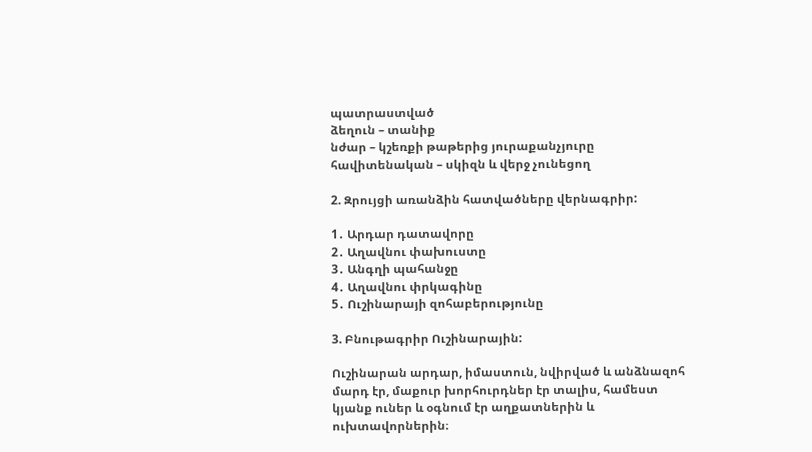պատրաստված
ձեղուն – տանիք
նժար – կշեռքի թաթերից յուրաքանչյուրը
հավիտենական – սկիզն և վերջ չունեցող

2. Զրույցի առանձին հատվածները վերնագրիր:

1․ Արդար դատավորը
2․ Աղավնու փախուստը
3․ Անգղի պահանջը
4․ Աղավնու փրկագինը
5․ Ուշինարայի զոհաբերությունը

3. Բնութագրիր Ուշինարային:

Ուշինարան արդար, իմաստուն, նվիրված և անձնազոհ մարդ էր, մաքուր խորհուրդներ էր տալիս, համեստ կյանք ուներ և օգնում էր աղքատներին և ուխտավորներին։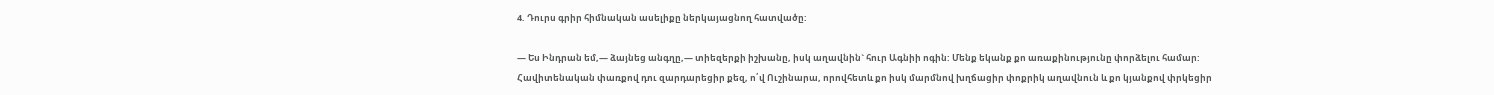4. Դուրս գրիր հիմնական ասելիքը ներկայացնող հատվածը:

— Ես Ինդրան եմ,— ձայնեց անգղը,— տիեզերքի իշխանը, իսկ աղավնին` հուր Ագնիի ոգին: Մենք եկանք քո առաքինությունը փորձելու համար:
Հավիտենական փառքով դու զարդարեցիր քեզ, ո՛վ Ուշինարա, որովհետև քո իսկ մարմնով խղճացիր փոքրիկ աղավնուն և քո կյանքով փրկեցիր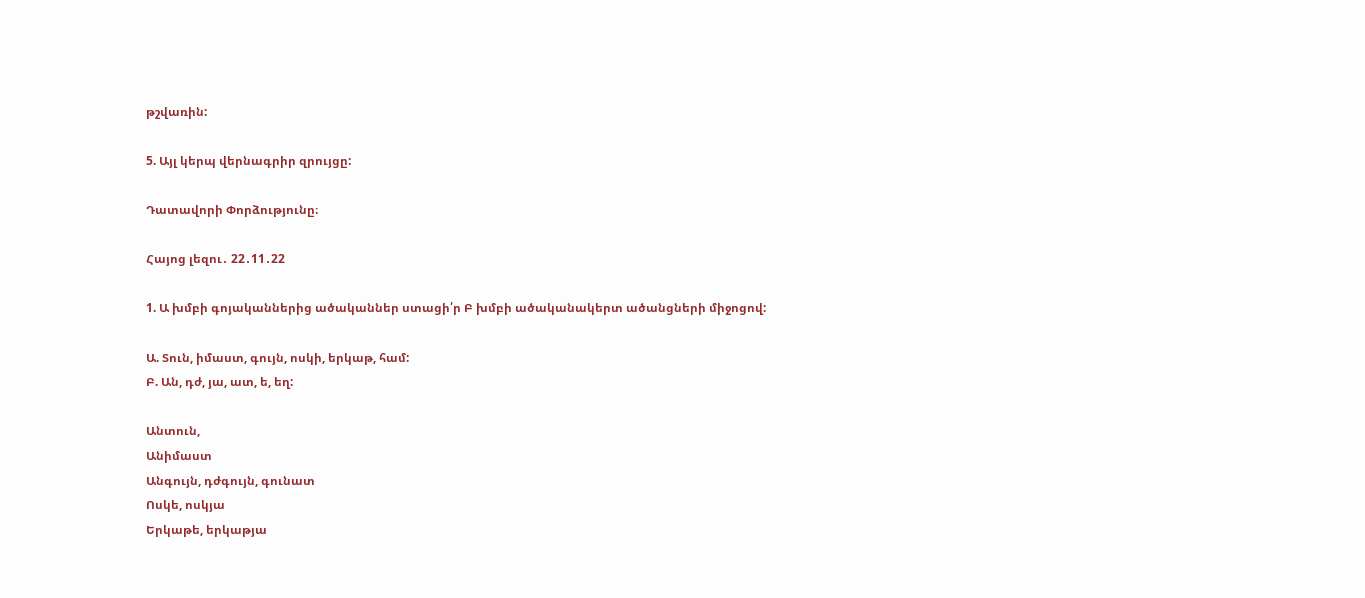թշվառին:

5. Այլ կերպ վերնագրիր զրույցը:

Դատավորի Փորձությունը։

Հայոց լեզու․ 22․11․22

1. Ա խմբի գոյականներից ածականներ ստացի՛ր Բ խմբի ածականակերտ ածանցների միջոցով:

Ա. Տուն, իմաստ, գույն, ոսկի, երկաթ, համ:
Բ. Ան, դժ, յա, ատ, ե, եղ:

Անտուն,
Անիմաստ
Անգույն, դժգույն, գունատ
Ոսկե, ոսկյա
Երկաթե, երկաթյա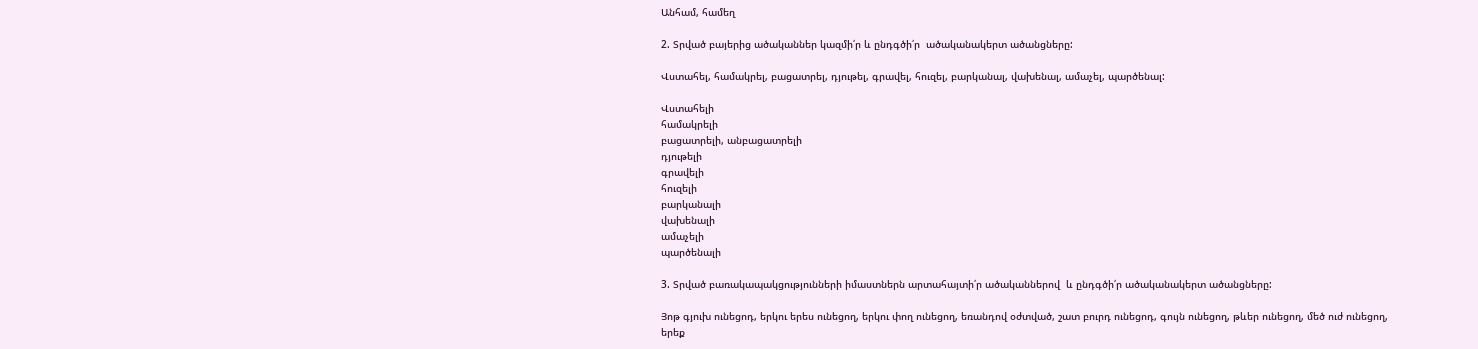Անհամ, համեղ

2. Տրված բայերից ածականներ կազմի՛ր և ընդգծի՛ր  ածականակերտ ածանցները:

Վստահել, համակրել, բացատրել, դյութել, գրավել, հուզել, բարկանալ, վախենալ, ամաչել, պարծենալ:

Վստահելի
համակրելի
բացատրելի, անբացատրելի
դյութելի
գրավելի
հուզելի
բարկանալի
վախենալի
ամաչելի
պարծենալի

3. Տրված բառակապակցությունների իմաստներն արտահայտի՛ր ածականներով  և ընդգծի՛ր ածականակերտ ածանցները:

Յոթ գյուխ ունեցոդ, երկու երես ունեցող, երկու փող ունեցող, եռանդով օժտված, շատ բուրդ ունեցոդ, գույն ունեցող, թևեր ունեցող, մեծ ուժ ունեցող, երեք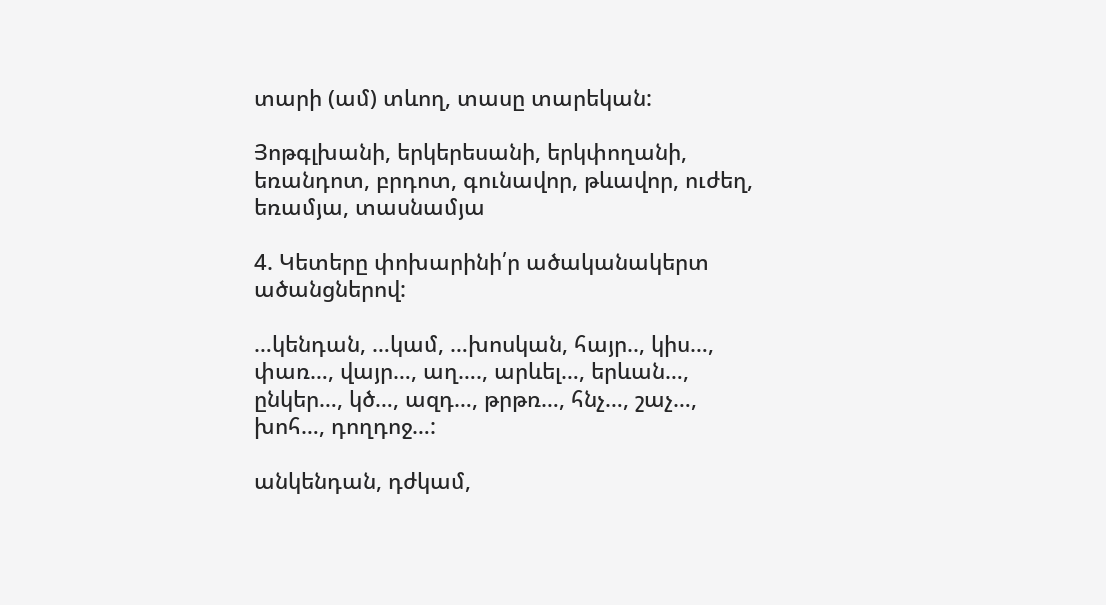տարի (ամ) տևող, տասը տարեկան:

Յոթգլխանի, երկերեսանի, երկփողանի, եռանդոտ, բրդոտ, գունավոր, թևավոր, ուժեղ, եռամյա, տասնամյա

4. Կետերը փոխարինի՛ր ածականակերտ ածանցներով:

…կենդան, …կամ, …խոսկան, հայր.., կիս…, փառ…, վայր…, աղ…., արևել…, երևան…, ընկեր…, կծ…, ազդ…, թրթռ…, հնչ…, շաչ…, խոհ…, դողդոջ…:

անկենդան, դժկամ,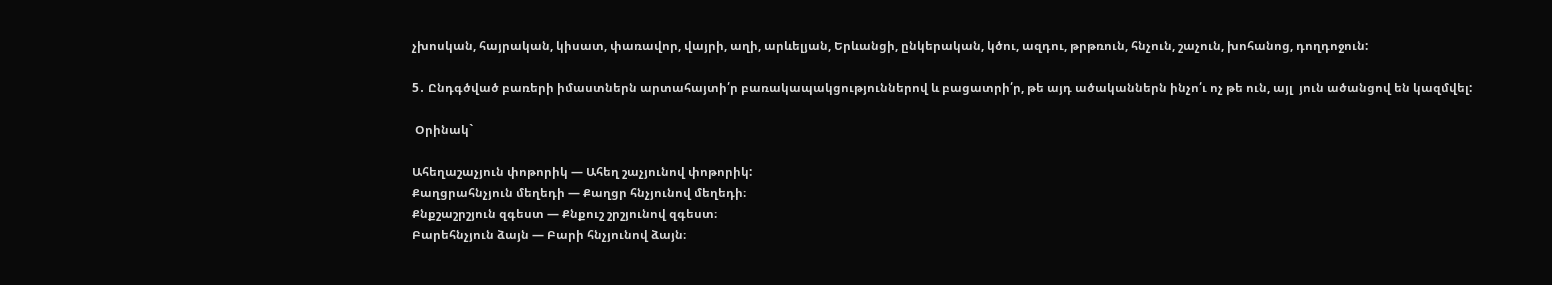չխոսկան, հայրական, կիսատ, փառավոր, վայրի, աղի, արևելյան, Երևանցի, ընկերական, կծու, ազդու, թրթռուն, հնչուն, շաչուն, խոհանոց, դողդոջուն:

5․ Ընդգծված բառերի իմաստներն արտահայտի՛ր բառակապակցություններով և բացատրի՛ր, թե այդ ածականներն ինչո՛ւ ոչ թե ուն, այլ  յուն ածանցով են կազմվել:

 Օրինակ`

Ահեղաշաչյուն փոթորիկ — Ահեղ շաչյունով փոթորիկ:
Քաղցրահնչյուն մեղեդի — Քաղցր հնչյունով մեղեդի։
Քնքշաշրշյուն զգեստ — Քնքուշ շրշյունով զգեստ։
Բարեհնչյուն ձայն — Բարի հնչյունով ձայն։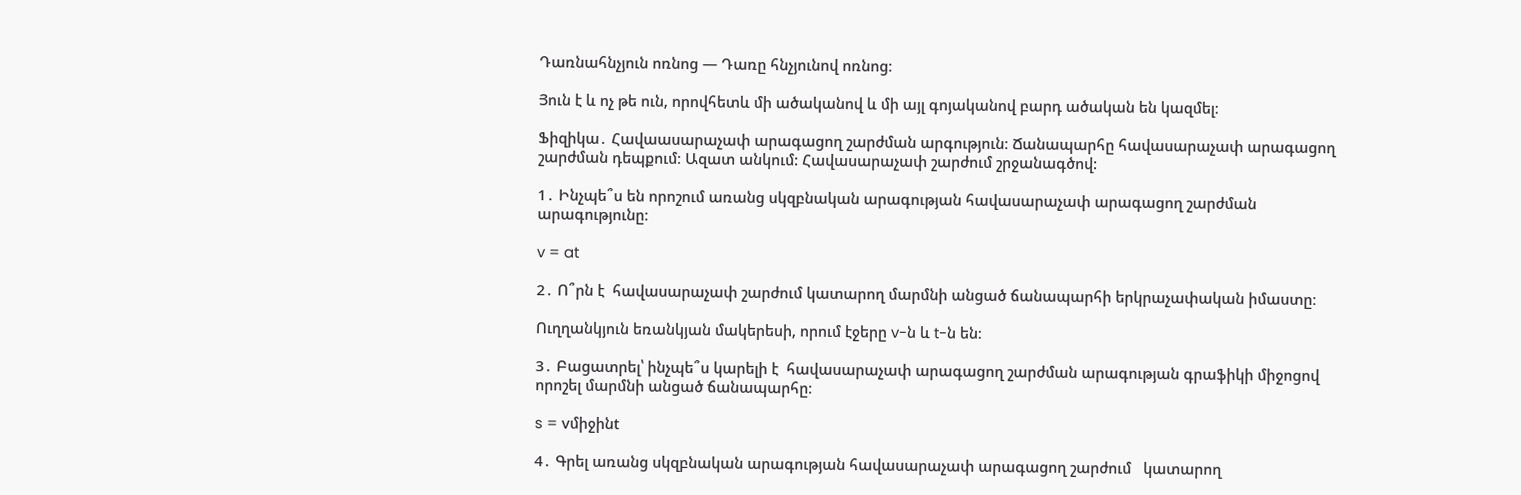Դառնահնչյուն ոռնոց — Դառը հնչյունով ոռնոց։

Յուն է և ոչ թե ուն, որովհետև մի ածականով և մի այլ գոյականով բարդ ածական են կազմել։

Ֆիզիկա․ Հավաասարաչափ արագացող շարժման արգություն։ Ճանապարհը հավասարաչափ արագացող շարժման դեպքում։ Ազատ անկում: Հավասարաչափ շարժում շրջանագծով:

1․ Ինչպե՞ս են որոշում առանց սկզբնական արագության հավասարաչափ արագացող շարժման արագությունը։

v = at

2․ Ո՞րն է  հավասարաչափ շարժում կատարող մարմնի անցած ճանապարհի երկրաչափական իմաստը։

Ուղղանկյուն եռանկյան մակերեսի, որում էջերը v-ն և t-ն են։

3․ Բացատրել՝ ինչպե՞ս կարելի է  հավասարաչափ արագացող շարժման արագության գրաֆիկի միջոցով որոշել մարմնի անցած ճանապարհը։

s = vմիջինt

4․ Գրել առանց սկզբնական արագության հավասարաչափ արագացող շարժում   կատարող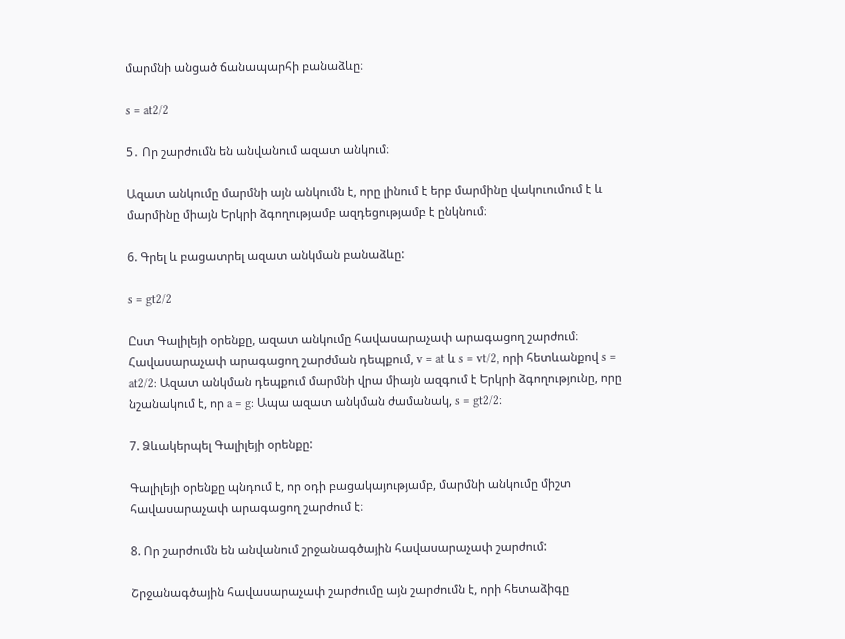մարմնի անցած ճանապարհի բանաձևը։

s = at2/2

5․ Որ շարժումն են անվանում ազատ անկում։

Ազատ անկումը մարմնի այն անկումն է, որը լինում է երբ մարմինը վակուումում է և մարմինը միայն Երկրի ձգողությամբ ազդեցությամբ է ընկնում։

6. Գրել և բացատրել ազատ անկման բանաձևը:

s = gt2/2

Ըստ Գալիլեյի օրենքը, ազատ անկումը հավասարաչափ արագացող շարժում։ Հավասարաչափ արագացող շարժման դեպքում, v = at և s = vt/2, որի հետևանքով s = at2/2: Ազատ անկման դեպքում մարմնի վրա միայն ազգում է Երկրի ձգողությունը, որը նշանակում է, որ a = g: Ապա ազատ անկման ժամանակ, s = gt2/2։

7. Ձևակերպել Գալիլեյի օրենքը:

Գալիլեյի օրենքը պնդում է, որ օդի բացակայությամբ, մարմնի անկումը միշտ հավասարաչափ արագացող շարժում է։

8. Որ շարժումն են անվանում շրջանագծային հավասարաչափ շարժում:

Շրջանագծային հավասարաչափ շարժումը այն շարժումն է, որի հետաձիգը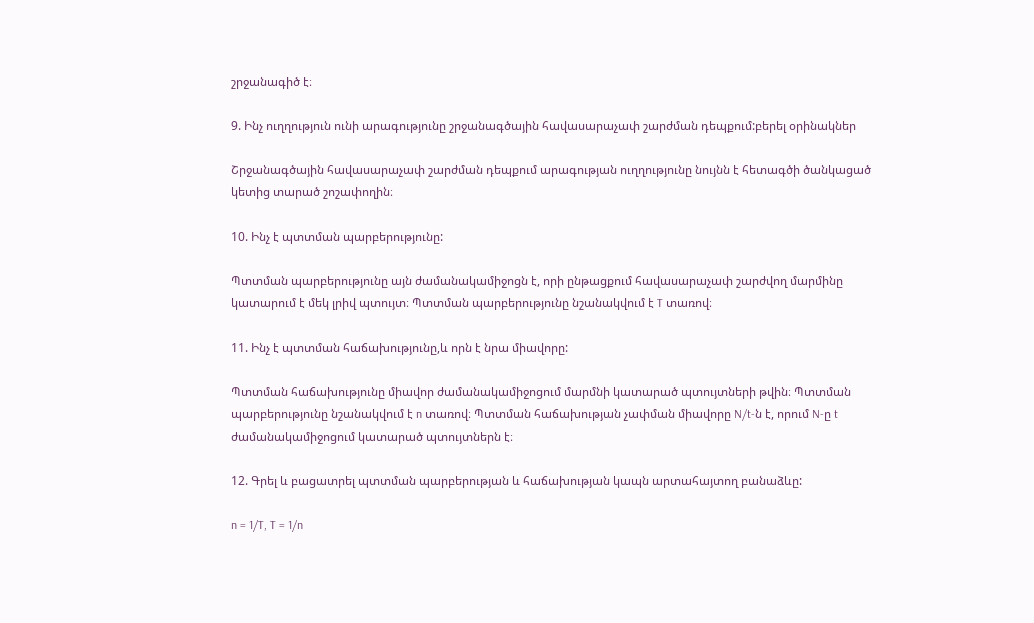շրջանագիծ է։

9. Ինչ ուղղություն ունի արագությունը շրջանագծային հավասարաչափ շարժման դեպքում:բերել օրինակներ

Շրջանագծային հավասարաչափ շարժման դեպքում արագության ուղղությունը նույնն է հետագծի ծանկացած կետից տարած շոշափողին։

10. Ինչ է պտտման պարբերությունը:

Պտտման պարբերությունը այն ժամանակամիջոցն է, որի ընթացքում հավասարաչափ շարժվող մարմինը կատարում է մեկ լրիվ պտույտ։ Պտտման պարբերությունը նշանակվում է T տառով։

11. Ինչ է պտտման հաճախությունը,և որն է նրա միավորը:

Պտտման հաճախությունը միավոր ժամանակամիջոցում մարմնի կատարած պտույտների թվին։ Պտտման պարբերությունը նշանակվում է n տառով։ Պտտման հաճախության չափման միավորը N/t-ն է, որում N-ը t ժամանակամիջոցում կատարած պտույտներն է։

12. Գրել և բացատրել պտտման պարբերության և հաճախության կապն արտահայտող բանաձևը:

n = 1/T, T = 1/n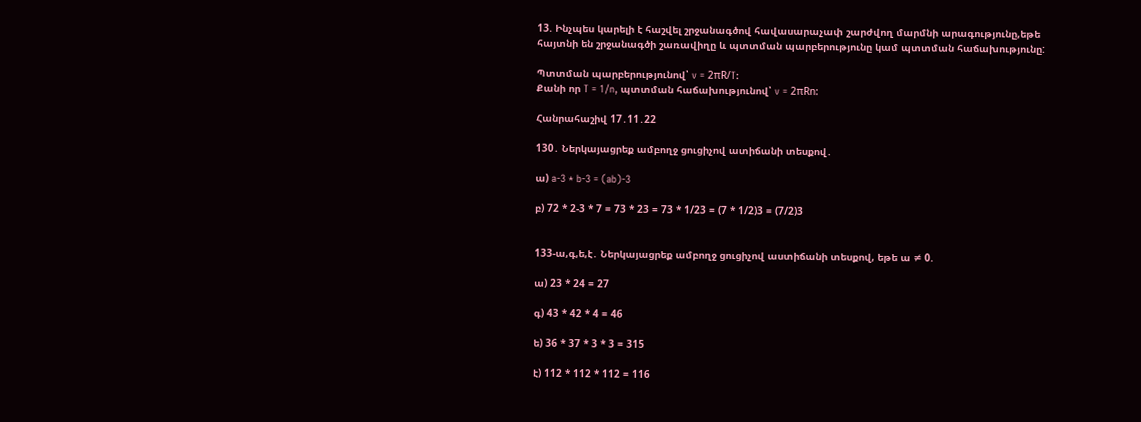13. Ինչպես կարելի է հաշվել շրջանագծով հավասարաչափ շարժվող մարմնի արագությունը,եթե հայտնի են շրջանագծի շառավիղը և պտտման պարբերությունը կամ պտտման հաճախությունը:

Պտտման պարբերությունով՝ v = 2πR/T:
Քանի որ T = 1/n, պտտման հաճախությունով՝ v = 2πRn:

Հանրահաշիվ 17․11․22

130․ Ներկայացրեք ամբողջ ցուցիչով ատիճանի տեսքով․

ա) a-3 * b-3 = (ab)-3

բ) 72 * 2-3 * 7 = 73 * 23 = 73 * 1/23 = (7 * 1/2)3 = (7/2)3


133-ա,գ,ե,է․ Ներկայացրեք ամբողջ ցուցիչով աստիճանի տեսքով, եթե ա ≠ 0.

ա) 23 * 24 = 27

գ) 43 * 42 * 4 = 46

ե) 36 * 37 * 3 * 3 = 315

է) 112 * 112 * 112 = 116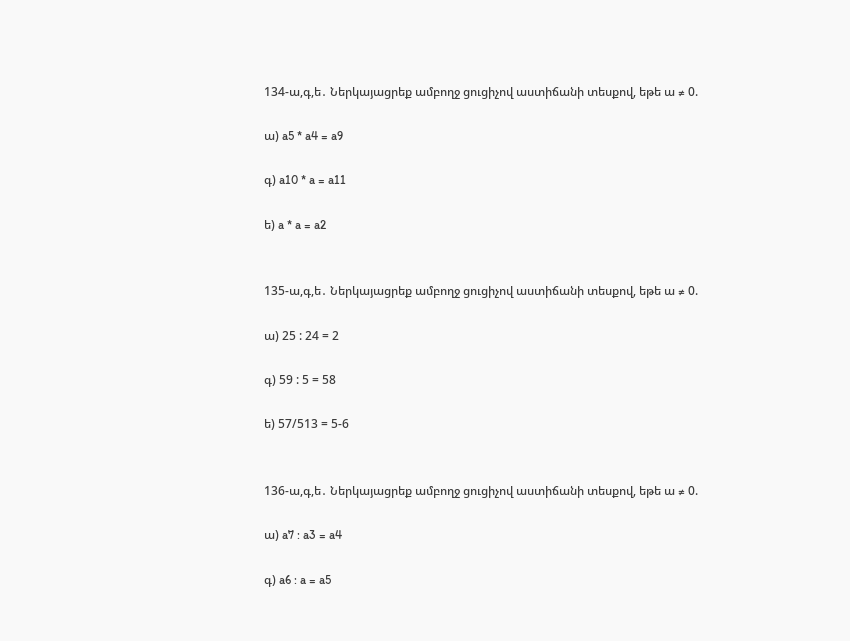134-ա,գ,ե․ Ներկայացրեք ամբողջ ցուցիչով աստիճանի տեսքով, եթե ա ≠ 0.

ա) a5 * a4 = a9

գ) a10 * a = a11

ե) a * a = a2


135-ա,գ,ե․ Ներկայացրեք ամբողջ ցուցիչով աստիճանի տեսքով, եթե ա ≠ 0.

ա) 25 : 24 = 2

գ) 59 : 5 = 58

ե) 57/513 = 5-6


136-ա,գ,ե․ Ներկայացրեք ամբողջ ցուցիչով աստիճանի տեսքով, եթե ա ≠ 0.

ա) a7 : a3 = a4

գ) a6 : a = a5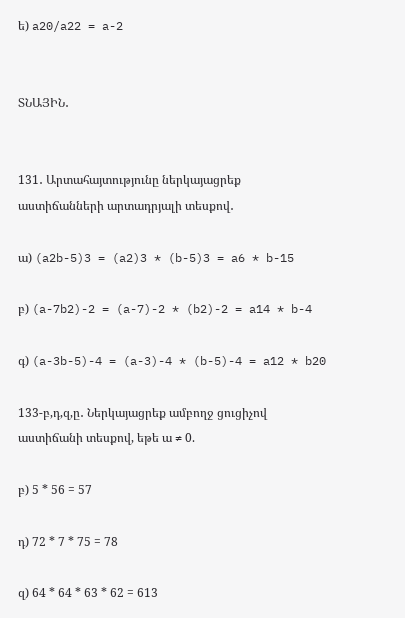ե) a20/a22 = a-2


ՏՆԱՅԻՆ․


131․ Արտահայտությունը ներկայացրեք աստիճանների արտադրյալի տեսքով․

ա) (a2b-5)3 = (a2)3 * (b-5)3 = a6 * b-15

բ) (a-7b2)-2 = (a-7)-2 * (b2)-2 = a14 * b-4

գ) (a-3b-5)-4 = (a-3)-4 * (b-5)-4 = a12 * b20

133-բ,դ,զ,ը․ Ներկայացրեք ամբողջ ցուցիչով աստիճանի տեսքով, եթե ա ≠ 0.

բ) 5 * 56 = 57

դ) 72 * 7 * 75 = 78

զ) 64 * 64 * 63 * 62 = 613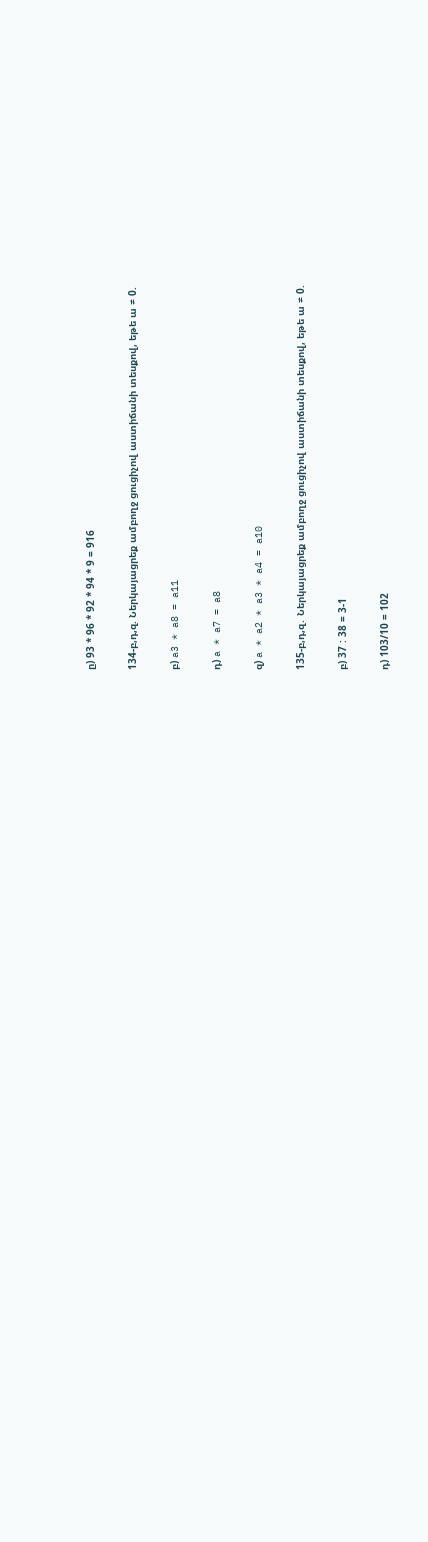ը) 93 * 96 * 92 * 94 * 9 = 916

134-բ,դ,զ. Ներկայացրեք ամբողջ ցուցիչով աստիճանի տեսքով, եթե ա ≠ 0.

բ) a3 * a8 = a11

դ) a * a7 = a8

զ) a * a2 * a3 * a4 = a10

135-բ,դ,զ․ Ներկայացրեք ամբողջ ցուցիչով աստիճանի տեսքով, եթե ա ≠ 0.

բ) 37 : 38 = 3-1

դ) 103/10 = 102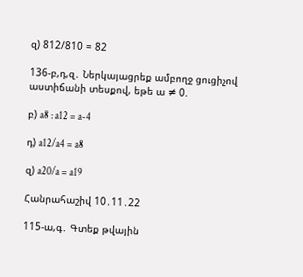զ) 812/810 = 82

136-բ,դ,զ․ Ներկայացրեք ամբողջ ցուցիչով աստիճանի տեսքով, եթե ա ≠ 0.

բ) a8 : a12 = a-4

դ) a12/a4 = a8

զ) a20/a = a19

Հանրահաշիվ 10․11․22

115-ա,գ․ Գտեք թվային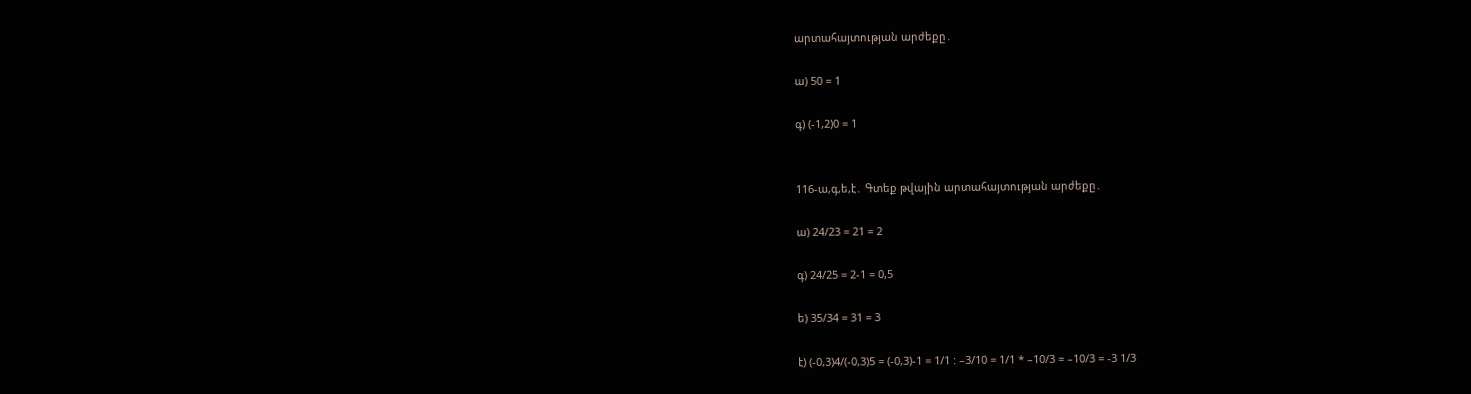արտահայտության արժեքը․

ա) 50 = 1

գ) (-1,2)0 = 1


116-ա,գ,ե,է․ Գտեք թվային արտահայտության արժեքը․

ա) 24/23 = 21 = 2

գ) 24/25 = 2-1 = 0,5

ե) 35/34 = 31 = 3

է) (-0,3)4/(-0,3)5 = (-0,3)-1 = 1/1 : –3/10 = 1/1 * –10/3 = –10/3 = -3 1/3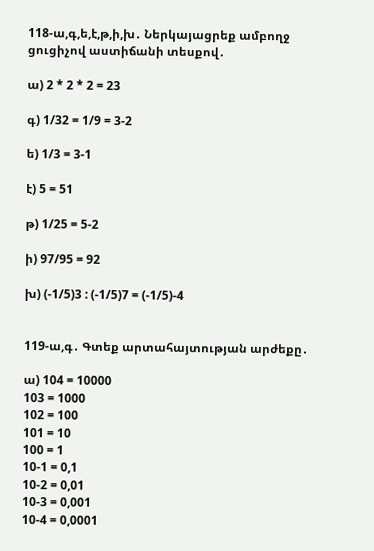118-ա,գ,ե,է,թ,ի,խ․ Ներկայացրեք ամբողջ ցուցիչով աստիճանի տեսքով․

ա) 2 * 2 * 2 = 23

գ) 1/32 = 1/9 = 3-2

ե) 1/3 = 3-1

է) 5 = 51

թ) 1/25 = 5-2

ի) 97/95 = 92

խ) (-1/5)3 : (-1/5)7 = (-1/5)-4


119-ա,գ․ Գտեք արտահայտության արժեքը․

ա) 104 = 10000
103 = 1000
102 = 100
101 = 10
100 = 1
10-1 = 0,1
10-2 = 0,01
10-3 = 0,001
10-4 = 0,0001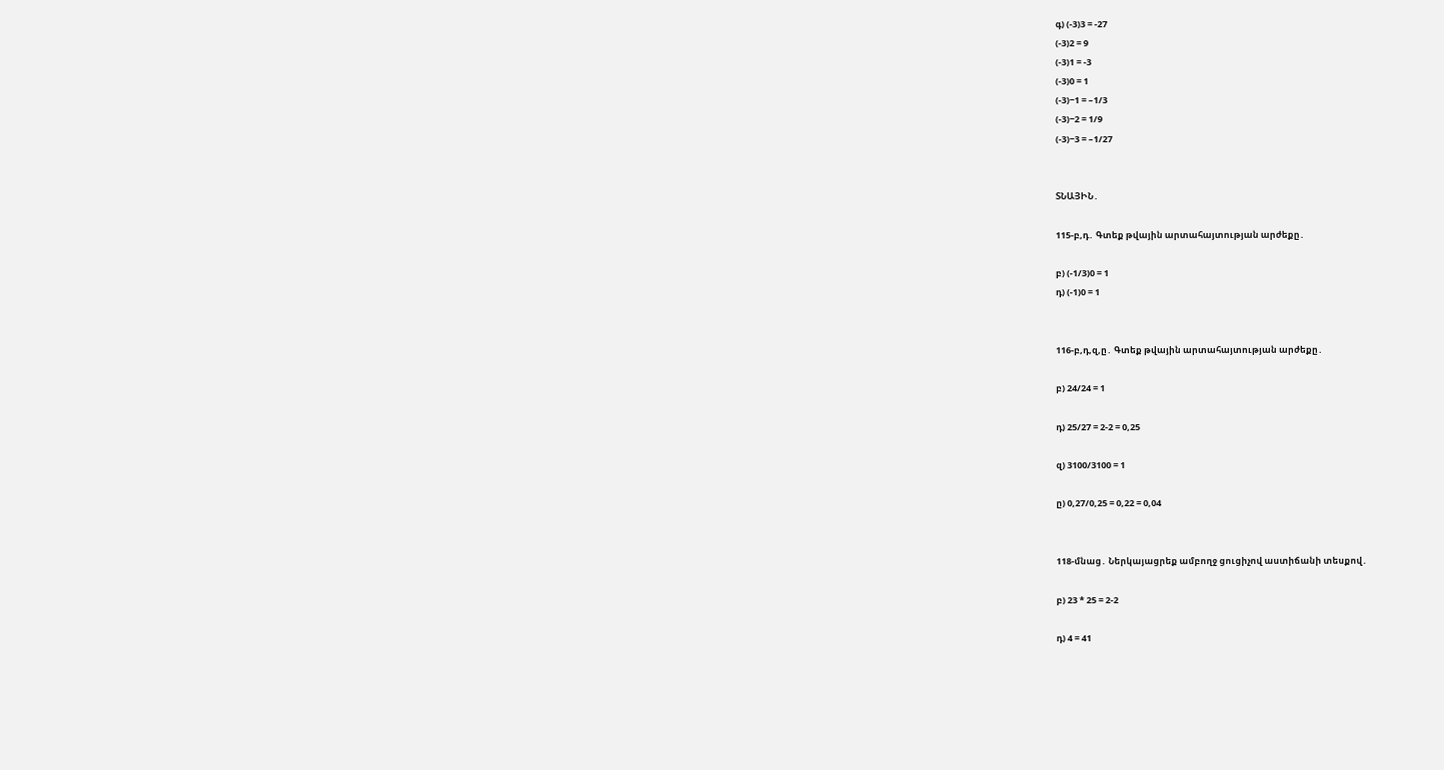գ) (-3)3 = -27
(-3)2 = 9
(-3)1 = -3
(-3)0 = 1
(-3)−1 = –1/3
(-3)−2 = 1/9
(-3)−3 = –1/27


ՏՆԱՅԻՆ․

115-բ,դ․ Գտեք թվային արտահայտության արժեքը․

բ) (-1/3)0 = 1
դ) (-1)0 = 1


116-բ,դ,զ,ը․ Գտեք թվային արտահայտության արժեքը․

բ) 24/24 = 1

դ) 25/27 = 2-2 = 0,25

զ) 3100/3100 = 1

ը) 0,27/0,25 = 0,22 = 0,04


118-մնաց․ Ներկայացրեք ամբողջ ցուցիչով աստիճանի տեսքով․

բ) 23 * 25 = 2-2

դ) 4 = 41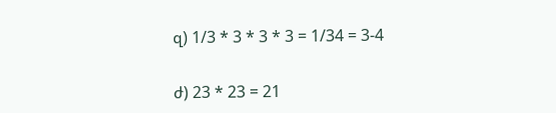զ) 1/3 * 3 * 3 * 3 = 1/34 = 3-4

ժ) 23 * 23 = 21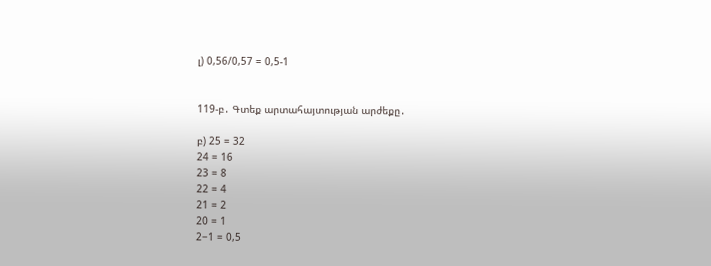լ) 0,56/0,57 = 0,5-1


119-բ․ Գտեք արտահայտության արժեքը․

բ) 25 = 32
24 = 16
23 = 8
22 = 4
21 = 2
20 = 1
2−1 = 0,5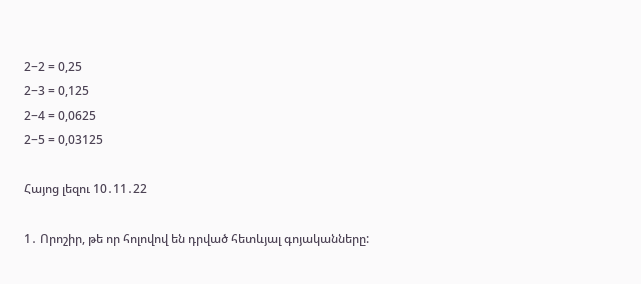2−2 = 0,25
2−3 = 0,125
2−4 = 0,0625
2−5 = 0,03125

Հայոց լեզու 10․11․22

1․ Որոշիր, թե որ հոլովով են դրված հետևյալ գոյականները: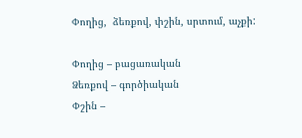Փողից,  ձեռքով, փշին, սրտում, աչքի:

Փողից – բացառական
Ձեռքով – գործիական
Փշին –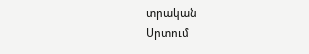տրական
Սրտում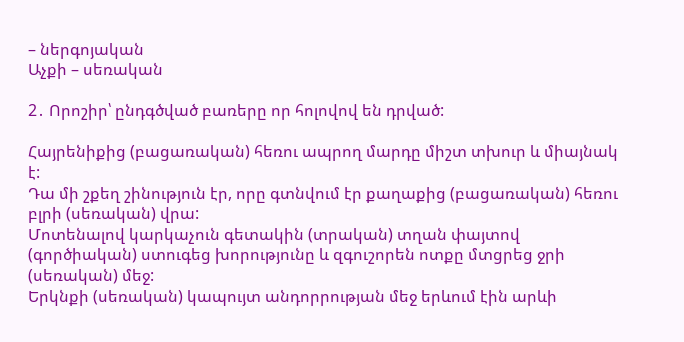– ներգոյական
Աչքի – սեռական

2․ Որոշիր՝ ընդգծված բառերը որ հոլովով են դրված:

Հայրենիքից (բացառական) հեռու ապրող մարդը միշտ տխուր և միայնակ է:
Դա մի շքեղ շինություն էր, որը գտնվում էր քաղաքից (բացառական) հեռու բլրի (սեռական) վրա:
Մոտենալով կարկաչուն գետակին (տրական) տղան փայտով (գործիական) ստուգեց խորությունը և զգուշորեն ոտքը մտցրեց ջրի (սեռական) մեջ:
Երկնքի (սեռական) կապույտ անդորրության մեջ երևում էին արևի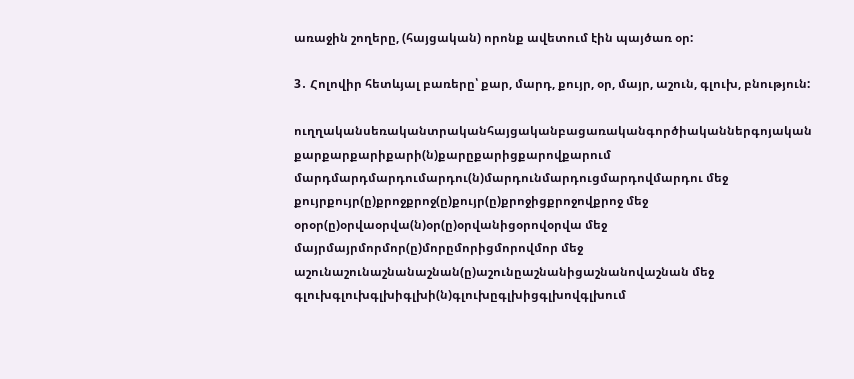առաջին շողերը, (հայցական) որոնք ավետում էին պայծառ օր:

3․ Հոլովիր հետևյալ բառերը՝ քար, մարդ, քույր, օր, մայր, աշուն, գլուխ, բնություն:

ուղղականսեռականտրականհայցականբացառականգործիականներգոյական
քարքարքարիքարի(ն)քարըքարիցքարովքարում
մարդմարդմարդումարդու(ն)մարդունմարդուցմարդովմարդու մեջ
քույրքույր(ը)քրոջքրոջ(ը)քույր(ը)քրոջիցքրոջովքրոջ մեջ
օրօր(ը)օրվաօրվա(ն)օր(ը)օրվանիցօրովօրվա մեջ
մայրմայրմորմոր(ը)մորըմորիցմորովմոր մեջ
աշունաշունաշնանաշնան(ը)աշունըաշնանիցաշնանովաշնան մեջ
գլուխգլուխգլխիգլխի(ն)գլուխըգլխիցգլխովգլխում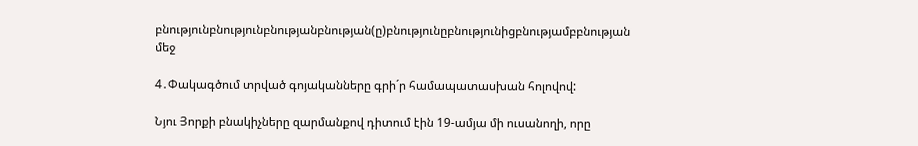բնությունբնությունբնությանբնության(ը)բնությունըբնությունիցբնությամբբնության մեջ

4․Փակագծում տրված գոյականները գրի´ր համապատասխան հոլովով:

Նյու Յորքի բնակիչները զարմանքով դիտում էին 19-ամյա մի ուսանողի, որը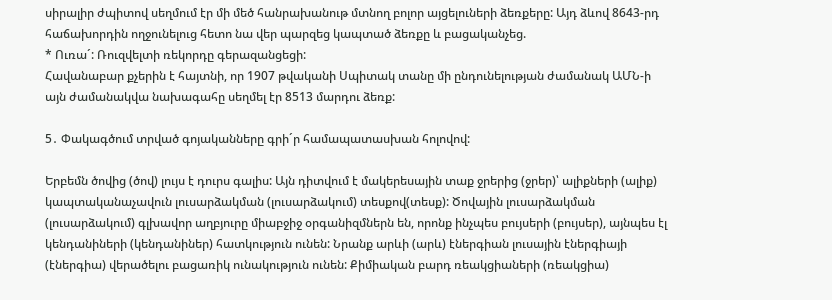սիրալիր ժպիտով սեղմում էր մի մեծ հանրախանութ մտնող բոլոր այցելուների ձեռքերը: Այդ ձևով 8643-րդ հաճախորդին ողջունելուց հետո նա վեր պարզեց կապտած ձեռքը և բացականչեց.
* Ուռա´: Ռուզվելտի ռեկորդը գերազանցեցի:
Հավանաբար քչերին է հայտնի, որ 1907 թվականի Սպիտակ տանը մի ընդունելության ժամանակ ԱՄՆ-ի այն ժամանակվա նախագահը սեղմել էր 8513 մարդու ձեռք:

5․ Փակագծում տրված գոյականները գրի´ր համապատասխան հոլովով:

Երբեմն ծովից (ծով) լույս է դուրս գալիս: Այն դիտվում է մակերեսային տաք ջրերից (ջրեր)՝ ալիքների (ալիք) կապտականաչավուն լուսարձակման (լուսարձակում) տեսքով(տեսք): Ծովային լուսարձակման (լուսարձակում) գլխավոր աղբյուրը միաբջիջ օրգանիզմներն են, որոնք ինչպես բույսերի (բույսեր), այնպես էլ կենդանիների (կենդանիներ) հատկություն ունեն: Նրանք արևի (արև) էներգիան լուսային էներգիայի (էներգիա) վերածելու բացառիկ ունակություն ունեն: Քիմիական բարդ ռեակցիաների (ռեակցիա)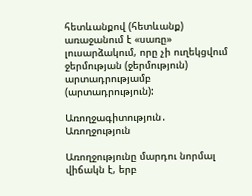հետևանքով (հետևանք) առաջանում է «սառը» լուսարձակում, որը չի ուղեկցվում ջերմության (ջերմություն) արտադրությամբ (արտադրություն):

Առողջագիտություն․ Առողջություն

Առողջությունը մարդու նորմալ վիճակն է, երբ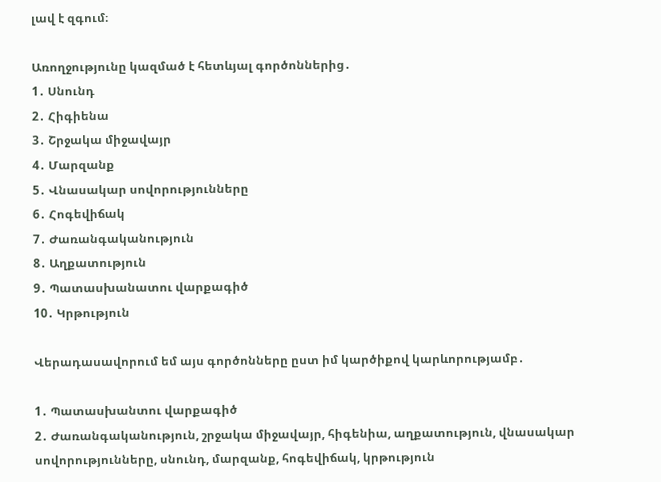լավ է զգում։

Առողջությունը կազմած է հետևյալ գործոններից․
1․ Սնունդ
2․ Հիգիենա
3․ Շրջակա միջավայր
4․ Մարզանք
5․ Վնասակար սովորությունները
6․ Հոգեվիճակ
7․ Ժառանգականություն
8․ Աղքատություն
9․ Պատասխանատու վարքագիծ
10․ Կրթություն

Վերադասավորում եմ այս գործոնները ըստ իմ կարծիքով կարևորությամբ․

1․ Պատասխանտու վարքագիծ
2․ Ժառանգականություն, շրջակա միջավայր, հիգենիա, աղքատություն, վնասակար սովորությունները, սնունդ, մարզանք, հոգեվիճակ, կրթություն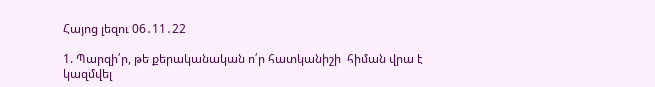Հայոց լեզու 06․11․22

1. Պարզի՛ր, թե քերականական ո՛ր հատկանիշի  հիման վրա է կազմվել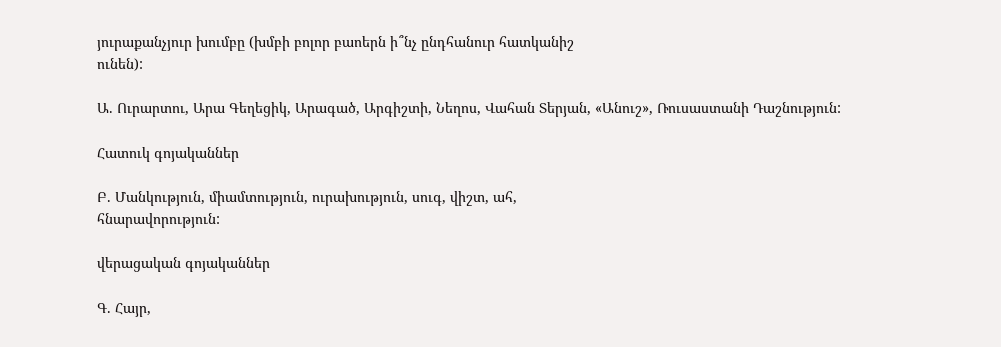յուրաքանչյուր խումբը (խմբի բոլոր բաոերն ի՞նչ ընդհանուր հատկանիշ
ունեն):

Ա. Ուրարտու, Արա Գեղեցիկ, Արագած, Արգիշտի, Նեղոս, Վահան Տերյան, «Անուշ», Ռուսաստանի Դաշնություն:

Հատուկ գոյականներ

Բ. Մանկություն, միամտություն, ուրախություն, սուգ, վիշտ, ահ,
հնարավորություն:

վերացական գոյականներ

Գ. Հայր,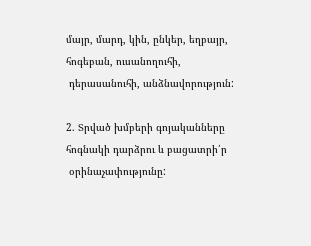մայր, մարդ, կին, ընկեր, եղբայր, հոգեբան, ուսանողուհի,
 դերասանուհի, անձնավորություն:

2. Տրված խմբերի գոյականները հոգնակի դարձրու և բացատրի՛ր
 օրինաչափությունը: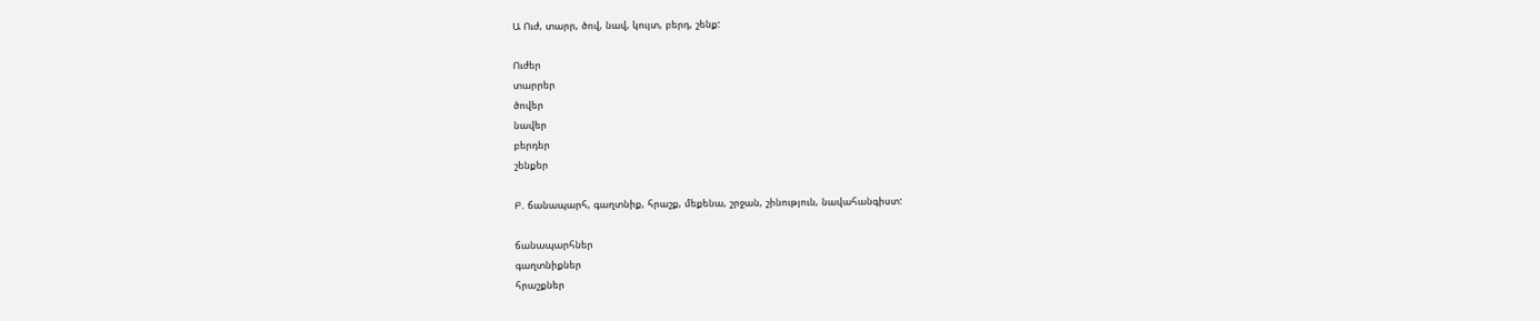Ա Ուժ, տարր, ծով, նավ, կույտ, բերդ, շենք:

Ուժեր
տարրեր
ծովեր
նավեր
բերդեր
շենքեր

Բ. ճանապարհ, գաղտնիք, հրաշք, մեքենա, շրջան, շինություն, նավահանգիստ:

ճանապարհներ
գաղտնիքներ
հրաշքներ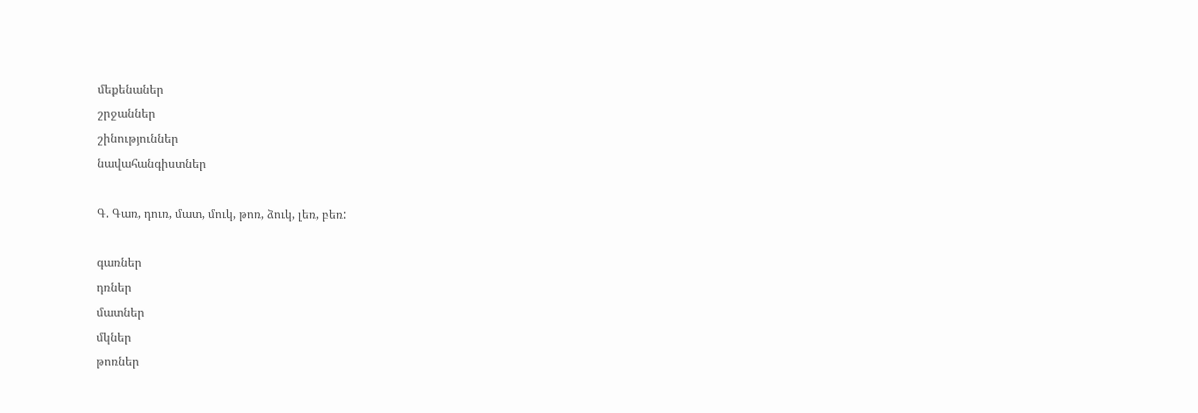մեքենաներ
շրջաններ
շինություններ
նավահանգիստներ

Գ. Գառ, դուռ, մատ, մուկ, թոռ, ձուկ, լեռ, բեռ:

գառներ
դռներ
մատներ
մկներ
թոռներ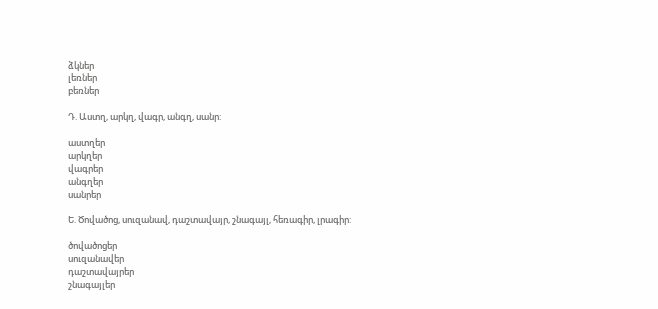ձկներ
լեռներ
բեռներ

Դ. Աստղ, արկղ, վագր, անգղ, սանր:

աստղեր
արկղեր
վագրեր
անգղեր
սանրեր

Ե. Ծովածոց, սուզանավ, դաշտավայր, շնագայլ, հեռագիր, լրագիր:

ծովածոցեր
սուզանավեր
դաշտավայրեր
շնագայլեր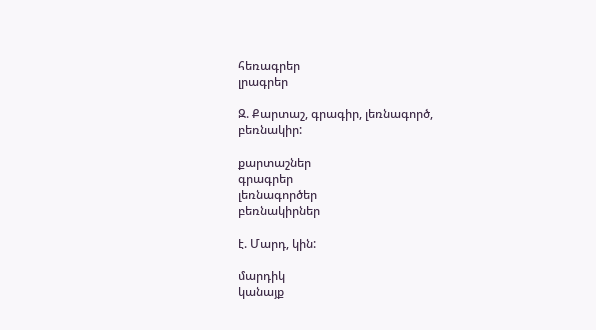հեռագրեր
լրագրեր

Զ. Քարտաշ, գրագիր, լեռնագործ, բեռնակիր:

քարտաշներ
գրագրեր
լեռնագործեր
բեռնակիրներ

է. Մարդ, կին:

մարդիկ
կանայք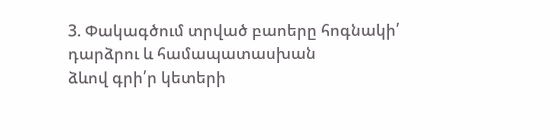3. Փակագծում տրված բաոերը հոգնակի՛ դարձրու և համապատասխան
ձևով գրի՛ր կետերի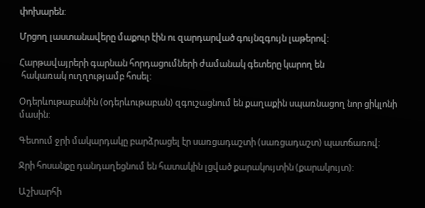փոխարեն:

Մրցող լաստանավերը մաքուր էին ու զարդարված գույնզգույն լաթերով:

Հարթավայրերի գարնան հորդացումների ժամանակ գետերը կարող են
 հակառակ ուղղությամբ հոսել:

Օդերևութաբանին (օդերևութաբան) զգուշացնում են քաղաքին սպառնացող նոր ցիկլոնի
մասին:

Գետում ջրի մակարդակը բարձրացել էր սառցադաշտի (սառցադաշտ) պատճառով:

Ջրի հոսանքը դանդաղեցնում են հատակին լցված քարակույտին (քարակույտ):

Աշխարհի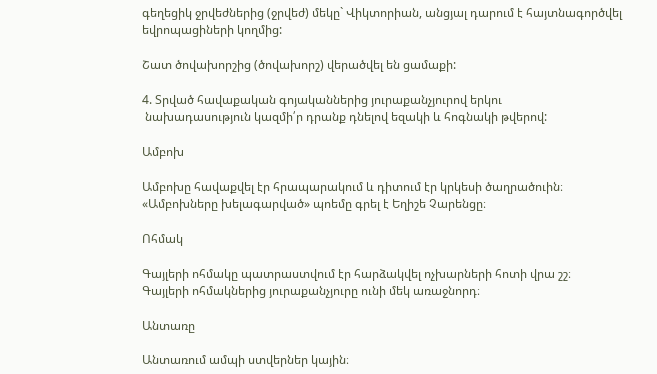գեղեցիկ ջրվեժներից (ջրվեժ) մեկը` Վիկտորիան, անցյալ դարում է հայտնագործվել
եվրոպացիների կողմից:

Շատ ծովախորշից (ծովախորշ) վերածվել են ցամաքի:

4. Տրված հավաքական գոյականներից յուրաքանչյուրով երկու
 նախադասություն կազմի՛ր դրանք դնելով եզակի և հոգնակի թվերով:

Ամբոխ

Ամբոխը հավաքվել էր հրապարակում և դիտում էր կրկեսի ծաղրածուին։
«Ամբոխները խելագարված» պոեմը գրել է Եղիշե Չարենցը։

Ոհմակ

Գայլերի ոհմակը պատրաստվում էր հարձակվել ոչխարների հոտի վրա շշ։
Գայլերի ոհմակներից յուրաքանչյուրը ունի մեկ առաջնորդ։

Անտառը

Անտառում ամպի ստվերներ կային։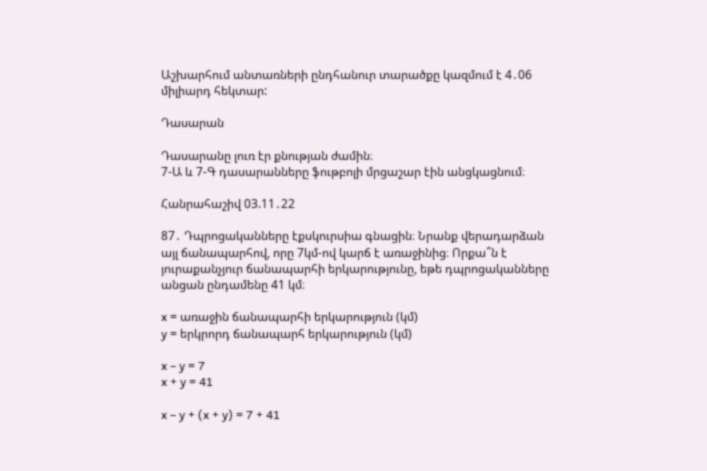Աշխարհում անտառների ընդհանուր տարածքը կազմում է 4․06 միլիարդ հեկտար:

Դասարան

Դասարանը լուռ էր քնության ժամին։
7-Ա և 7-Գ դասարանները ֆութբոլի մրցաշար էին անցկացնում։

Հանրահաշիվ 03.11․22

87․ Դպրոցականները էքսկուրսիա գնացին։ Նրանք վերադարձան այլ ճանապարհով, որը 7կմ-ով կարճ է առաջինից։ Որքա՞ն է յուրաքանչյուր ճանապարհի երկարությունը, եթե դպրոցականները անցան ընդամենը 41 կմ։

x = առաջին ճանապարհի երկարություն (կմ)
y = երկրորդ ճանապարհ երկարություն (կմ)

x – y = 7
x + y = 41

x – y + (x + y) = 7 + 41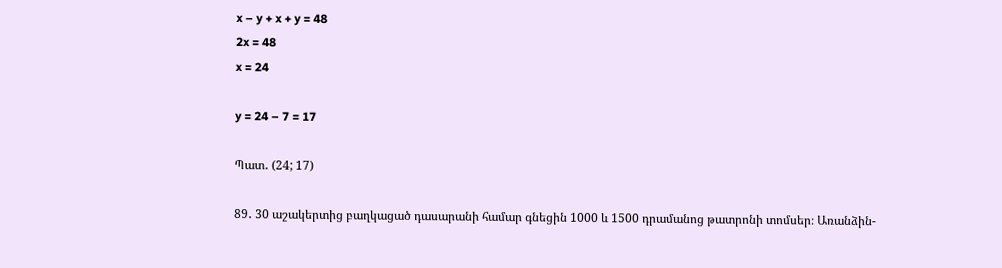x – y + x + y = 48
2x = 48
x = 24

y = 24 – 7 = 17

Պատ․ (24; 17)

89․ 30 աշակերտից բաղկացած դասարանի համար գնեցին 1000 և 1500 դրամանոց թատրոնի տոմսեր։ Առանձին-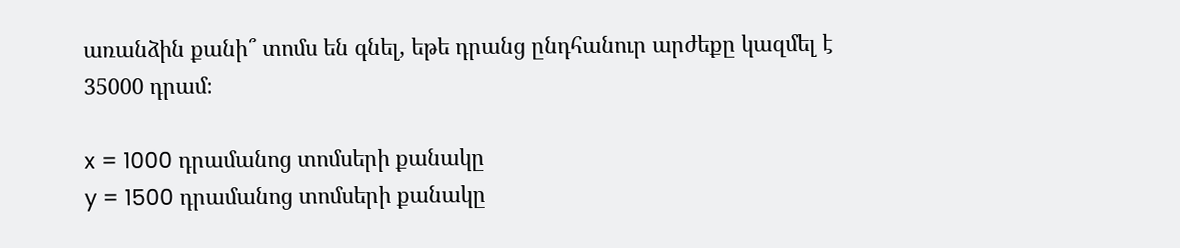առանձին քանի՞ տոմս են գնել, եթե դրանց ընդհանուր արժեքը կազմել է 35000 դրամ։

x = 1000 դրամանոց տոմսերի քանակը
y = 1500 դրամանոց տոմսերի քանակը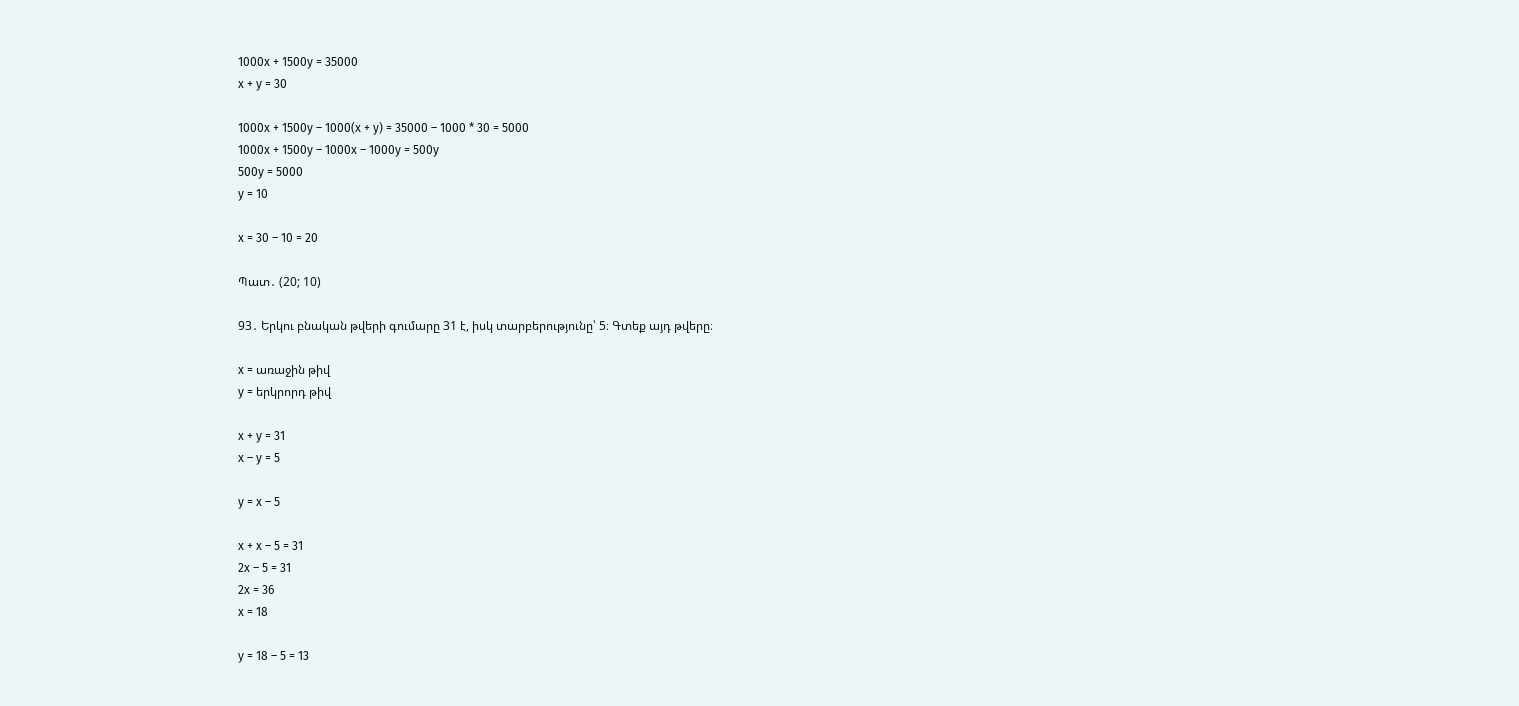1000x + 1500y = 35000
x + y = 30

1000x + 1500y – 1000(x + y) = 35000 – 1000 * 30 = 5000
1000x + 1500y – 1000x – 1000y = 500y
500y = 5000
y = 10

x = 30 – 10 = 20

Պատ․ (20; 10)

93․ Երկու բնական թվերի գումարը 31 է, իսկ տարբերությունը՝ 5։ Գտեք այդ թվերը։

x = առաջին թիվ
y = երկրորդ թիվ

x + y = 31
x – y = 5

y = x – 5

x + x – 5 = 31
2x – 5 = 31
2x = 36
x = 18

y = 18 – 5 = 13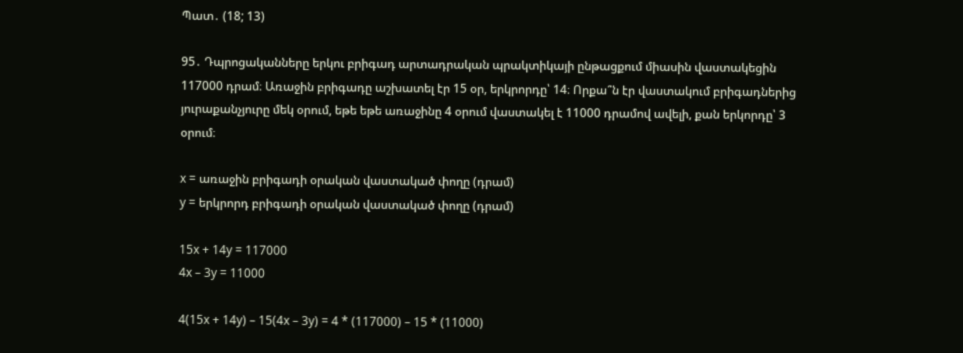Պատ․ (18; 13)

95․ Դպրոցականները երկու բրիգադ արտադրական պրակտիկայի ընթացքում միասին վաստակեցին 117000 դրամ։ Առաջին բրիգադը աշխատել էր 15 օր, երկրորդը՝ 14։ Որքա՞ն էր վաստակում բրիգադներից յուրաքանչյուրը մեկ օրում, եթե եթե առաջինը 4 օրում վաստակել է 11000 դրամով ավելի, քան երկորդը՝ 3 օրում։

x = առաջին բրիգադի օրական վաստակած փողը (դրամ)
y = երկրորդ բրիգադի օրական վաստակած փողը (դրամ)

15x + 14y = 117000
4x – 3y = 11000

4(15x + 14y) – 15(4x – 3y) = 4 * (117000) – 15 * (11000)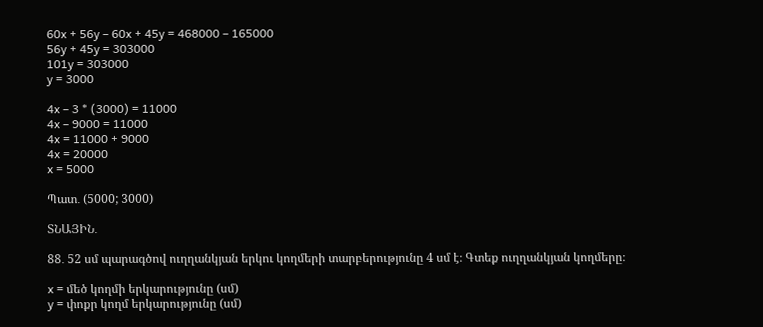60x + 56y – 60x + 45y = 468000 – 165000
56y + 45y = 303000
101y = 303000
y = 3000

4x – 3 * (3000) = 11000
4x – 9000 = 11000
4x = 11000 + 9000
4x = 20000
x = 5000

Պատ․ (5000; 3000)

ՏՆԱՅԻՆ․

88․ 52 սմ պարագծով ուղղանկյան երկու կողմերի տարբերությունը 4 սմ է։ Գտեք ուղղանկյան կողմերը։

x = մեծ կողմի երկարությունը (սմ)
y = փոքր կողմ երկարությունը (սմ)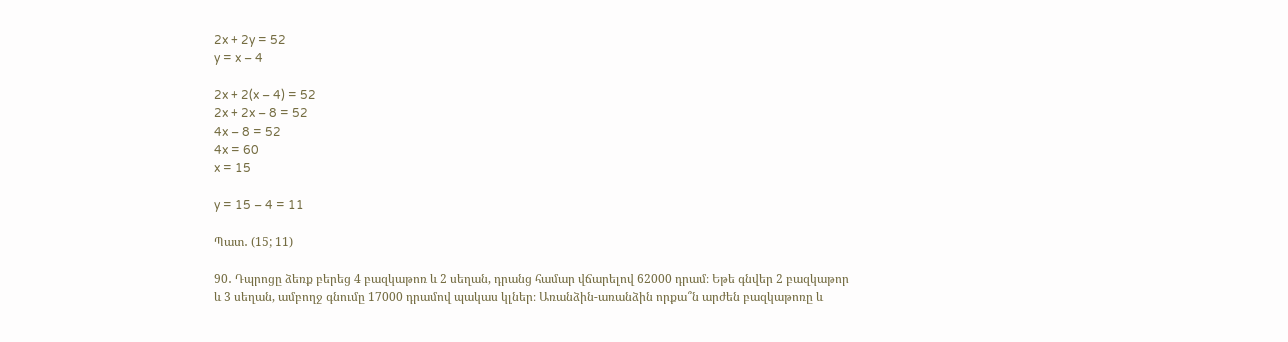2x + 2y = 52
y = x – 4

2x + 2(x – 4) = 52
2x + 2x – 8 = 52
4x – 8 = 52
4x = 60
x = 15

y = 15 – 4 = 11

Պատ․ (15; 11)

90․ Դպրոցը ձեռք բերեց 4 բազկաթոռ և 2 սեղան, դրանց համար վճարելով 62000 դրամ։ Եթե գնվեր 2 բազկաթոր և 3 սեղան, ամբողջ գնումը 17000 դրամով պակաս կլներ։ Առանձին-առանձին որքա՞ն արժեն բազկաթոռը և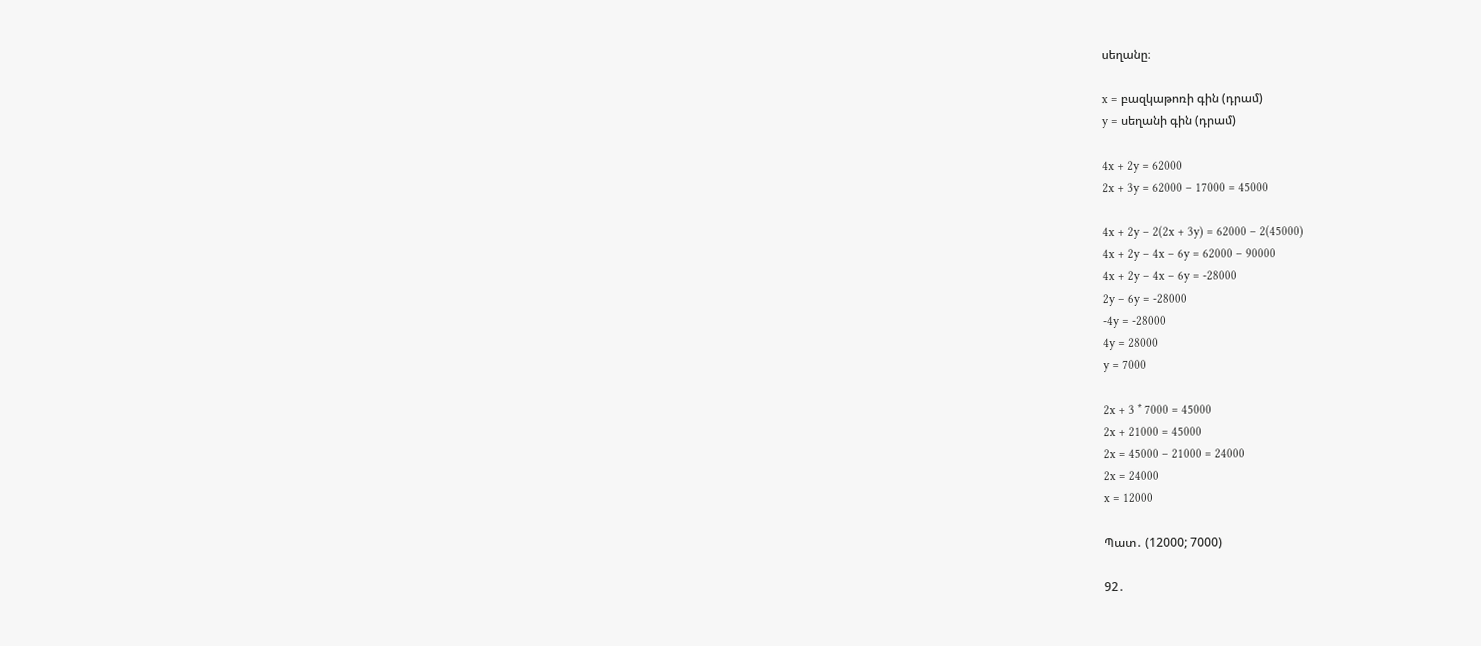սեղանը։

x = բազկաթոռի գին (դրամ)
y = սեղանի գին (դրամ)

4x + 2y = 62000
2x + 3y = 62000 – 17000 = 45000

4x + 2y – 2(2x + 3y) = 62000 – 2(45000)
4x + 2y – 4x – 6y = 62000 – 90000
4x + 2y – 4x – 6y = -28000
2y – 6y = -28000
-4y = -28000
4y = 28000
y = 7000

2x + 3 * 7000 = 45000
2x + 21000 = 45000
2x = 45000 – 21000 = 24000
2x = 24000
x = 12000

Պատ․ (12000; 7000)

92․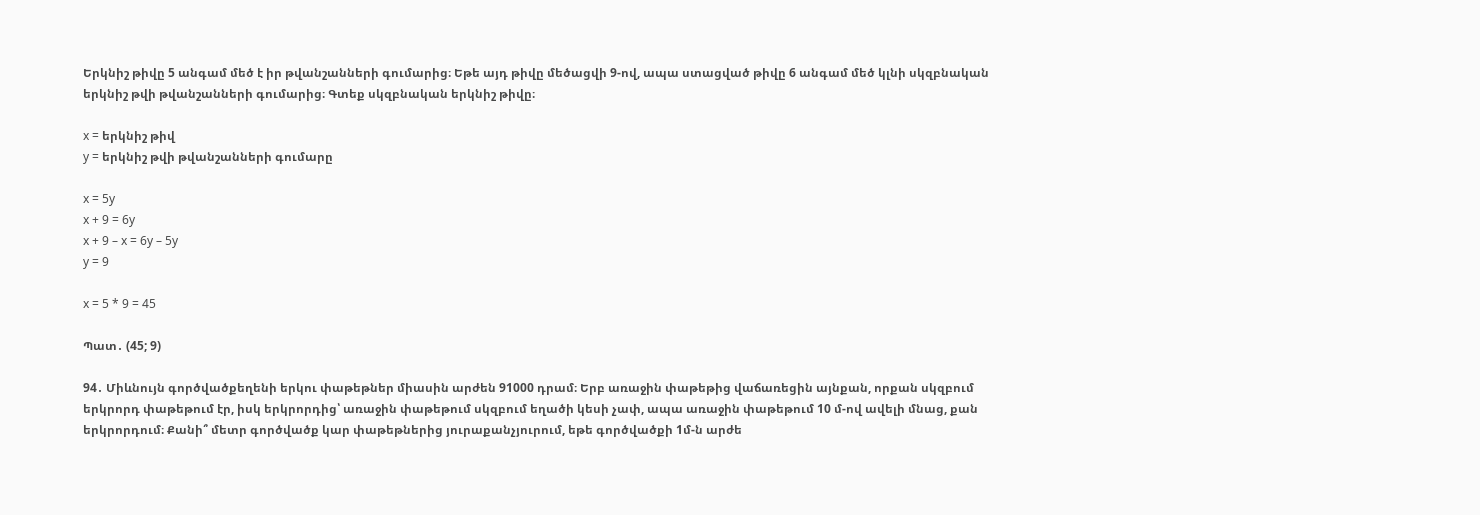Երկնիշ թիվը 5 անգամ մեծ է իր թվանշանների գումարից։ Եթե այդ թիվը մեծացվի 9-ով, ապա ստացված թիվը 6 անգամ մեծ կլնի սկզբնական երկնիշ թվի թվանշանների գումարից։ Գտեք սկզբնական երկնիշ թիվը։

x = երկնիշ թիվ
y = երկնիշ թվի թվանշանների գումարը

x = 5y
x + 9 = 6y
x + 9 – x = 6y – 5y
y = 9

x = 5 * 9 = 45

Պատ․ (45; 9)

94․ Միևնույն գործվածքեղենի երկու փաթեթներ միասին արժեն 91000 դրամ։ Երբ առաջին փաթեթից վաճառեցին այնքան, որքան սկզբում երկրորդ փաթեթում էր, իսկ երկրորդից՝ առաջին փաթեթում սկզբում եղածի կեսի չափ, ապա առաջին փաթեթում 10 մ-ով ավելի մնաց, քան երկրորդում։ Քանի՞ մետր գործվածք կար փաթեթներից յուրաքանչյուրում, եթե գործվածքի 1մ-ն արժե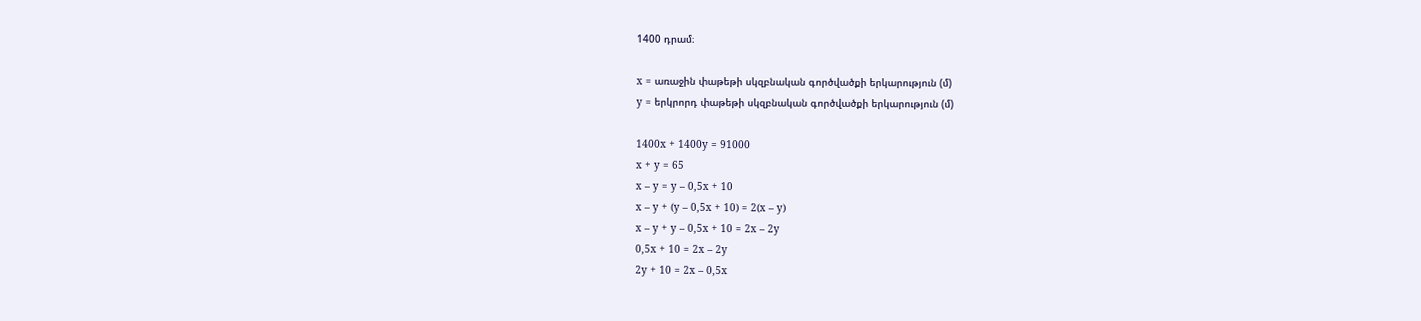1400 դրամ։

x = առաջին փաթեթի սկզբնական գործվածքի երկարություն (մ)
y = երկրորդ փաթեթի սկզբնական գործվածքի երկարություն (մ)

1400x + 1400y = 91000
x + y = 65
x – y = y – 0,5x + 10
x – y + (y – 0,5x + 10) = 2(x – y)
x – y + y – 0,5x + 10 = 2x – 2y
0,5x + 10 = 2x – 2y
2y + 10 = 2x – 0,5x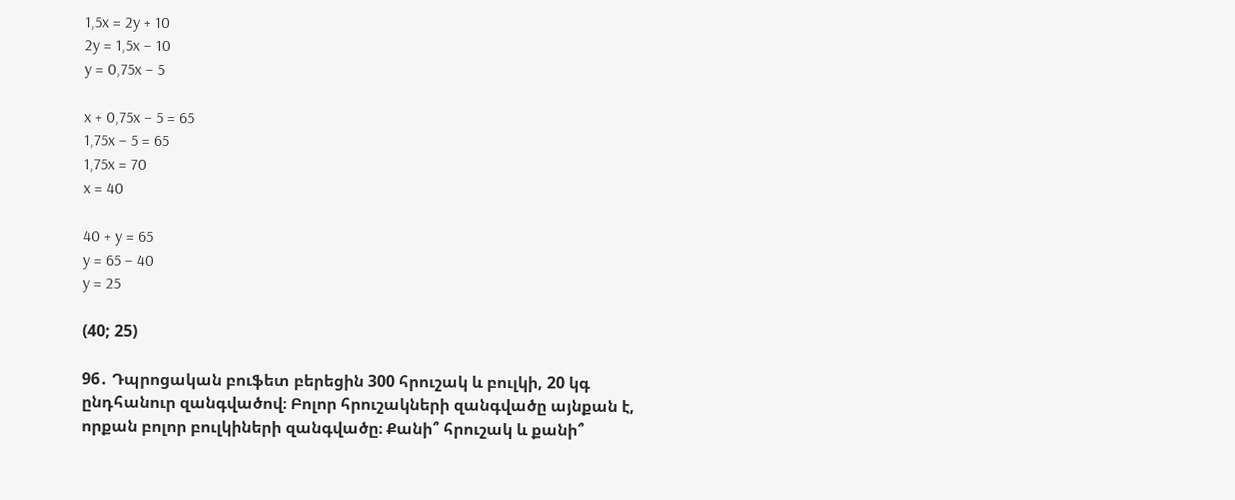1,5x = 2y + 10
2y = 1,5x – 10
y = 0,75x – 5

x + 0,75x – 5 = 65
1,75x – 5 = 65
1,75x = 70
x = 40

40 + y = 65
y = 65 – 40
y = 25

(40; 25)

96․ Դպրոցական բուֆետ բերեցին 300 հրուշակ և բուլկի, 20 կգ ընդհանուր զանգվածով։ Բոլոր հրուշակների զանգվածը այնքան է, որքան բոլոր բուլկիների զանգվածը։ Քանի՞ հրուշակ և քանի՞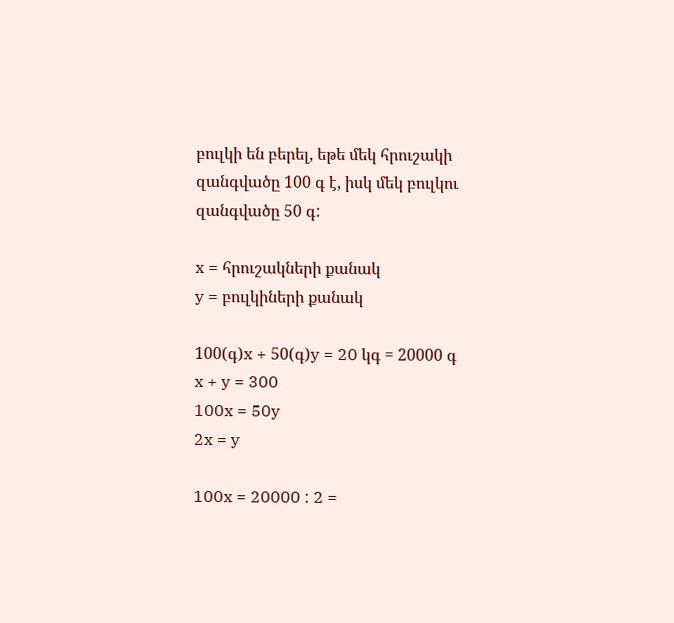բուլկի են բերել, եթե մեկ հրուշակի զանգվածը 100 գ է, իսկ մեկ բուլկու զանգվածը 50 գ:

x = հրուշակների քանակ
y = բուլկիների քանակ

100(գ)x + 50(գ)y = 20 կգ = 20000 գ
x + y = 300
100x = 50y
2x = y

100x = 20000 : 2 =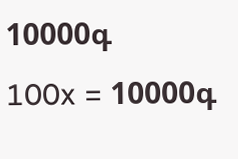10000գ
100x = 10000գ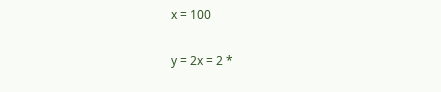x = 100

y = 2x = 2 *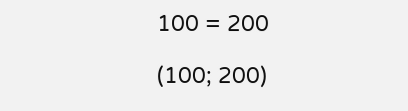100 = 200

(100; 200)